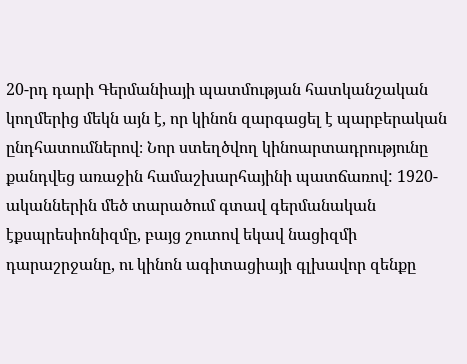20-րդ դարի Գերմանիայի պատմության հատկանշական կողմերից մեկն այն է, որ կինոն զարգացել է պարբերական ընդհատումներով։ Նոր ստեղծվող կինոարտադրությունը քանդվեց առաջին համաշխարհայինի պատճառով: 1920-ականներին մեծ տարածում գտավ գերմանական էքսպրեսիոնիզմը, բայց շուտով եկավ նացիզմի դարաշրջանը, ու կինոն ագիտացիայի գլխավոր զենքը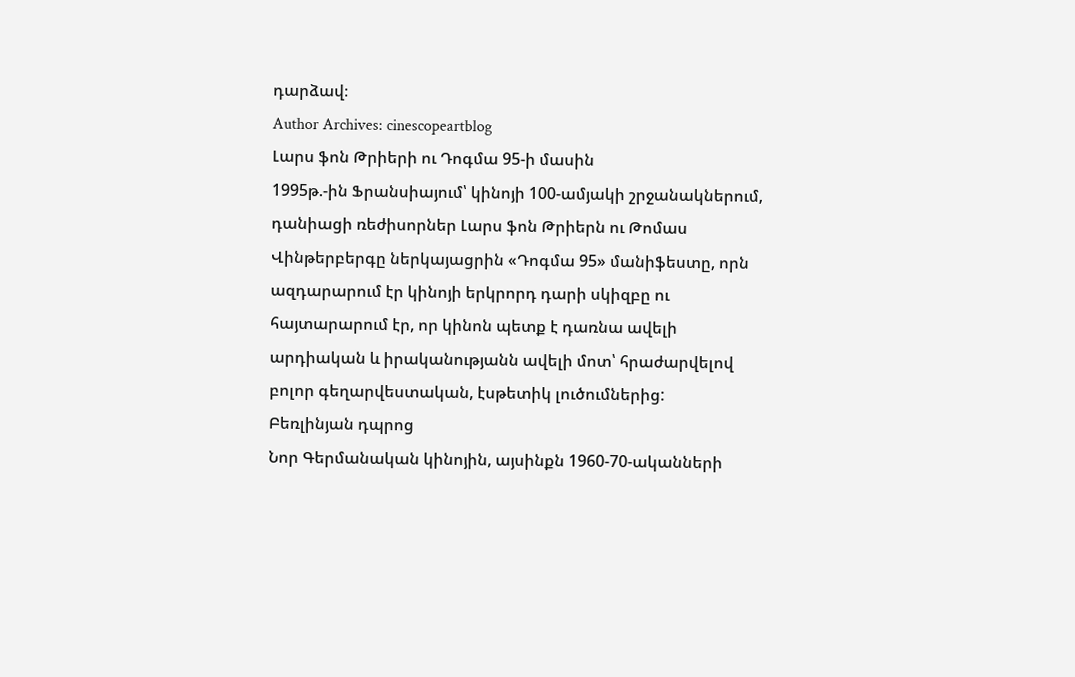դարձավ։
Author Archives: cinescopeartblog
Լարս ֆոն Թրիերի ու Դոգմա 95-ի մասին
1995թ.-ին Ֆրանսիայում՝ կինոյի 100-ամյակի շրջանակներում, դանիացի ռեժիսորներ Լարս ֆոն Թրիերն ու Թոմաս Վինթերբերգը ներկայացրին «Դոգմա 95» մանիֆեստը, որն ազդարարում էր կինոյի երկրորդ դարի սկիզբը ու հայտարարում էր, որ կինոն պետք է դառնա ավելի արդիական և իրականությանն ավելի մոտ՝ հրաժարվելով բոլոր գեղարվեստական, էսթետիկ լուծումներից:
Բեռլինյան դպրոց
Նոր Գերմանական կինոյին, այսինքն 1960-70-ականների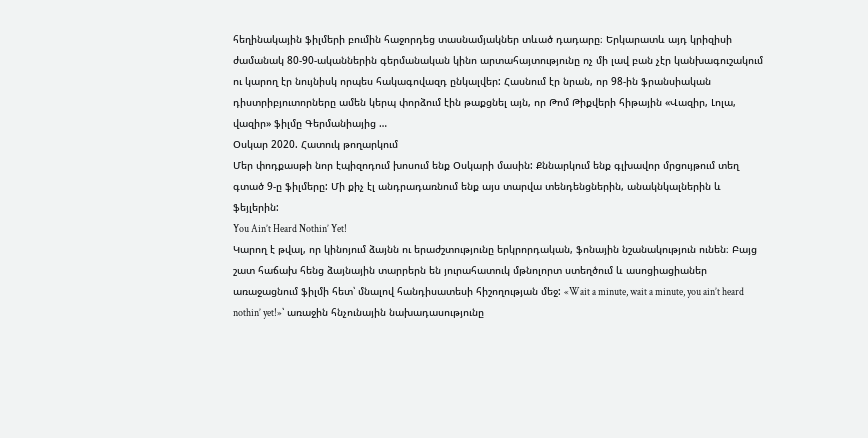հեղինակային ֆիլմերի բումին հաջորդեց տասնամյակներ տևած դադարը։ Երկարատև այդ կրիզիսի ժամանակ 80-90-ականներին գերմանական կինո արտահայտությունը ոչ մի լավ բան չէր կանխագուշակում ու կարող էր նույնիսկ որպես հակագովազդ ընկալվեր: Հասնում էր նրան, որ 98-ին ֆրանսիական դիստրիբյուտորները ամեն կերպ փորձում էին թաքցնել այն, որ Թոմ Թիքվերի հիթային «Վազիր, Լոլա, վազիր» ֆիլմը Գերմանիայից …
Օսկար 2020. Հատուկ թողարկում
Մեր փոդքասթի նոր էպիզոդում խոսում ենք Օսկարի մասին: Քննարկում ենք գլխավոր մրցույթում տեղ գտած 9-ը ֆիլմերը: Մի քիչ էլ անդրադառնում ենք այս տարվա տենդենցներին, անակնկալներին և ֆեյլերին:
You Ain’t Heard Nothin’ Yet!
Կարող է թվալ, որ կինոյում ձայնն ու երաժշտությունը երկրորդական, ֆոնային նշանակություն ունեն։ Բայց շատ հաճախ հենց ձայնային տարրերն են յուրահատուկ մթնոլորտ ստեղծում և ասոցիացիաներ առաջացնում ֆիլմի հետ՝ մնալով հանդիսատեսի հիշողության մեջ: «Wait a minute, wait a minute, you ain’t heard nothin’ yet!»՝ առաջին հնչունային նախադասությունը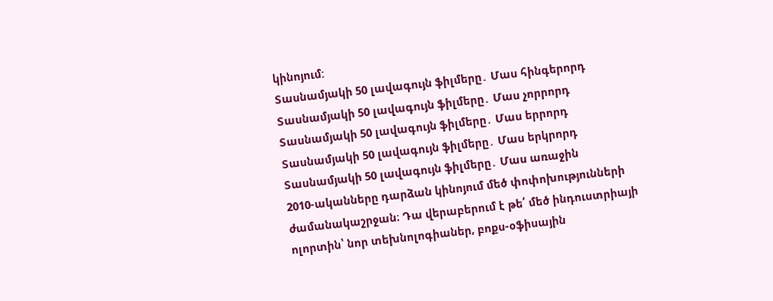կինոյում:
Տասնամյակի 50 լավագույն ֆիլմերը․ Մաս հինգերորդ
Տասնամյակի 50 լավագույն ֆիլմերը․ Մաս չորրորդ
Տասնամյակի 50 լավագույն ֆիլմերը․ Մաս երրորդ
Տասնամյակի 50 լավագույն ֆիլմերը․ Մաս երկրորդ
Տասնամյակի 50 լավագույն ֆիլմերը․ Մաս առաջին
2010-ականները դարձան կինոյում մեծ փոփոխությունների ժամանակաշրջան։ Դա վերաբերում է թե՛ մեծ ինդուստրիայի ոլորտին՝ նոր տեխնոլոգիաներ, բոքս-օֆիսային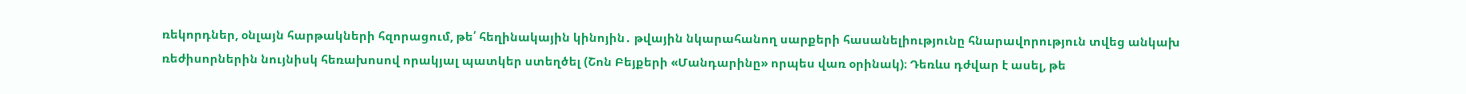ռեկորդներ, օնլայն հարթակների հզորացում, թե՛ հեղինակային կինոյին․ թվային նկարահանող սարքերի հասանելիությունը հնարավորություն տվեց անկախ ռեժիսորներին նույնիսկ հեռախոսով որակյալ պատկեր ստեղծել (Շոն Բեյքերի «Մանդարինը» որպես վառ օրինակ)։ Դեռևս դժվար է ասել, թե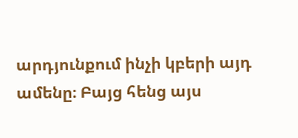արդյունքում ինչի կբերի այդ ամենը։ Բայց հենց այս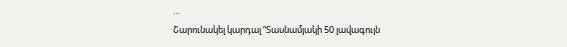…
Շարունակել կարդալ “Տասնամյակի 50 լավագույն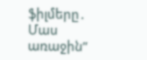ֆիլմերը․ Մաս առաջին”